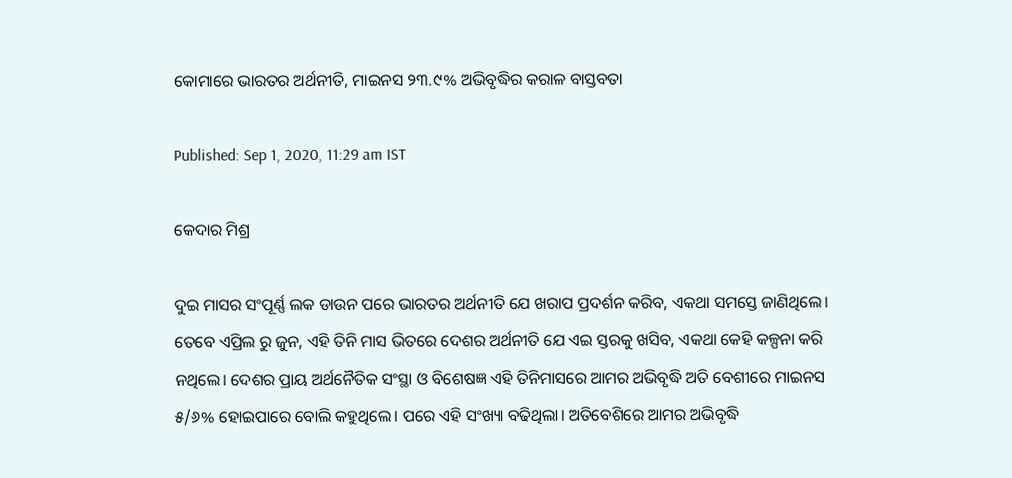କୋମାରେ ଭାରତର ଅର୍ଥନୀତି, ମାଇନସ ୨୩.୯% ଅଭିବୃଦ୍ଧିର କରାଳ ବାସ୍ତବତା

Published: Sep 1, 2020, 11:29 am IST

କେଦାର ମିଶ୍ର

ଦୁଇ ମାସର ସଂପୂର୍ଣ୍ଣ ଲକ ଡାଉନ ପରେ ଭାରତର ଅର୍ଥନୀତି ଯେ ଖରାପ ପ୍ରଦର୍ଶନ କରିବ, ଏକଥା ସମସ୍ତେ ଜାଣିଥିଲେ। ତେବେ ଏପ୍ରିଲ ରୁ ଜୁନ, ଏହି ତିନି ମାସ ଭିତରେ ଦେଶର ଅର୍ଥନୀତି ଯେ ଏଇ ସ୍ତରକୁ ଖସିବ, ଏକଥା କେହି କଳ୍ପନା କରି ନଥିଲେ। ଦେଶର ପ୍ରାୟ ଅର୍ଥନୈତିକ ସଂସ୍ଥା ଓ ବିଶେଷଜ୍ଞ ଏହି ତିନିମାସରେ ଆମର ଅଭିବୃଦ୍ଧି ଅତି ବେଶୀରେ ମାଇନସ ୫/୬% ହୋଇପାରେ ବୋଲି କହୁଥିଲେ। ପରେ ଏହି ସଂଖ୍ୟା ବଢିଥିଲା। ଅତିବେଶିରେ ଆମର ଅଭିବୃଦ୍ଧି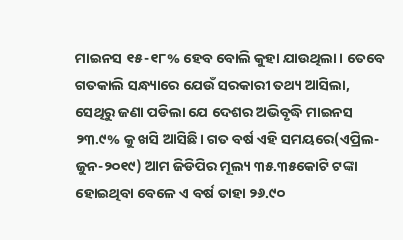ମାଇନସ ୧୫-୧୮% ହେବ ବୋଲି କୁହା ଯାଉଥିଲା। ତେବେ ଗତକାଲି ସନ୍ଧ୍ୟାରେ ଯେଉଁ ସରକାରୀ ତଥ୍ୟ ଆସିଲା, ସେଥିରୁ ଜଣା ପଡିଲା ଯେ ଦେଶର ଅଭିବୃଦ୍ଧି ମାଇନସ ୨୩.୯% କୁ ଖସି ଆସିଛି। ଗତ ବର୍ଷ ଏହି ସମୟରେ(ଏପ୍ରିଲ-ଜୁନ-୨୦୧୯) ଆମ ଜିଡିପିର ମୂଲ୍ୟ ୩୫.୩୫କୋଟି ଟଙ୍କା ହୋଇଥିବା ବେଳେ ଏ ବର୍ଷ ତାହା ୨୬.୯୦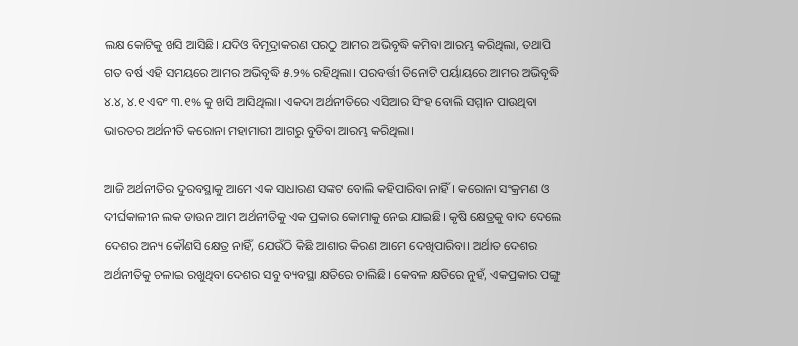ଲକ୍ଷ କୋଟିକୁ ଖସି ଆସିଛି। ଯଦିଓ ବିମୂଦ୍ରାକରଣ ପରଠୁ ଆମର ଅଭିବୃଦ୍ଧି କମିବା ଆରମ୍ଭ କରିଥିଲା, ତଥାପି ଗତ ବର୍ଷ ଏହି ସମୟରେ ଆମର ଅଭିବୃଦ୍ଧି ୫.୨% ରହିଥିଲା। ପରବର୍ତ୍ତୀ ତିନୋଟି ପର୍ୟାୟରେ ଆମର ଅଭିବୃଦ୍ଧି ୪.୪, ୪.୧ ଏବଂ ୩.୧% କୁ ଖସି ଆସିଥିଲା। ଏକଦା ଅର୍ଥନୀତିରେ ଏସିଆର ସିଂହ ବୋଲି ସମ୍ମାନ ପାଉଥିବା ଭାରତର ଅର୍ଥନୀତି କରୋନା ମହାମାରୀ ଆଗରୁ ବୁଡିବା ଆରମ୍ଭ କରିଥିଲା।

ଆଜି ଅର୍ଥନୀତିର ଦୁରବସ୍ଥାକୁ ଆମେ ଏକ ସାଧାରଣ ସଙ୍କଟ ବୋଲି କହିପାରିବା ନାହିଁ। କରୋନା ସଂକ୍ରମଣ ଓ ଦୀର୍ଘକାଳୀନ ଲକ ଡାଉନ ଆମ ଅର୍ଥନୀତିକୁ ଏକ ପ୍ରକାର କୋମାକୁ ନେଇ ଯାଇଛି। କୃଷି କ୍ଷେତ୍ରକୁ ବାଦ ଦେଲେ ଦେଶର ଅନ୍ୟ କୌଣସି କ୍ଷେତ୍ର ନାହିଁ, ଯେଉଁଠି କିଛି ଆଶାର କିରଣ ଆମେ ଦେଖିପାରିବା। ଅର୍ଥାତ ଦେଶର ଅର୍ଥନୀତିକୁ ଚଳାଇ ରଖୁଥିବା ଦେଶର ସବୁ ବ୍ୟବସ୍ଥା କ୍ଷତିରେ ଚାଲିଛି। କେବଳ କ୍ଷତିରେ ନୁହଁ, ଏକପ୍ରକାର ପଙ୍ଗୁ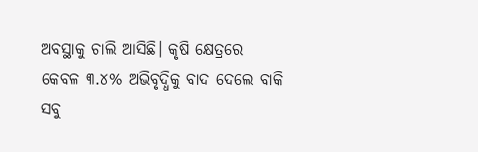ଅବସ୍ଥାକୁ ଚାଲି ଆସିଛି। କୃଷି କ୍ଷେତ୍ରରେ କେବଳ ୩.୪% ଅଭିବୃଦ୍ଧିକୁ ବାଦ ଦେଲେ ବାକି ସବୁ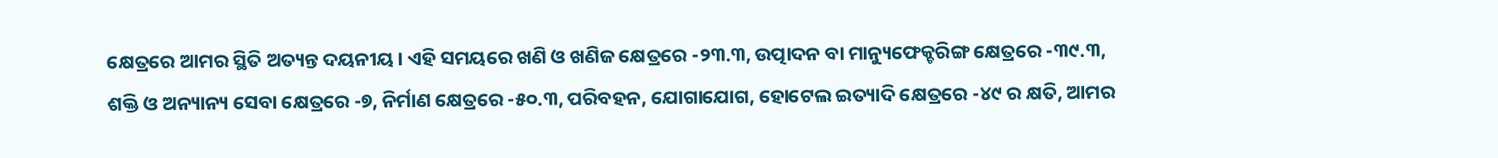କ୍ଷେତ୍ରରେ ଆମର ସ୍ଥିତି ଅତ୍ୟନ୍ତ ଦୟନୀୟ। ଏହି ସମୟରେ ଖଣି ଓ ଖଣିଜ କ୍ଷେତ୍ରରେ -୨୩.୩, ଉତ୍ପାଦନ ବା ମାନ୍ୟୁଫେକ୍ଚରିଙ୍ଗ କ୍ଷେତ୍ରରେ -୩୯.୩, ଶକ୍ତି ଓ ଅନ୍ୟାନ୍ୟ ସେବା କ୍ଷେତ୍ରରେ -୭, ନିର୍ମାଣ କ୍ଷେତ୍ରରେ -୫୦.୩, ପରିବହନ, ଯୋଗାଯୋଗ, ହୋଟେଲ ଇତ୍ୟାଦି କ୍ଷେତ୍ରରେ -୪୯ ର କ୍ଷତି, ଆମର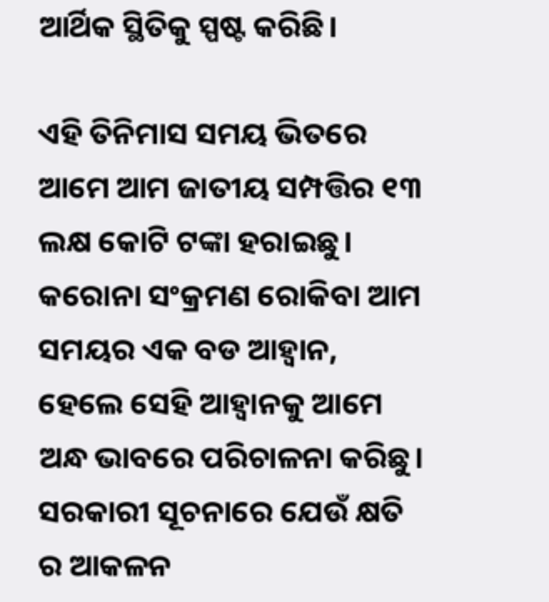ଆର୍ଥିକ ସ୍ଥିତିକୁ ସ୍ପଷ୍ଟ କରିଛି।

ଏହି ତିନିମାସ ସମୟ ଭିତରେ ଆମେ ଆମ ଜାତୀୟ ସମ୍ପତ୍ତିର ୧୩ ଲକ୍ଷ କୋଟି ଟଙ୍କା ହରାଇଛୁ। କରୋନା ସଂକ୍ରମଣ ରୋକିବା ଆମ ସମୟର ଏକ ବଡ ଆହ୍ଵାନ, ହେଲେ ସେହି ଆହ୍ଵାନକୁ ଆମେ ଅନ୍ଧ ଭାବରେ ପରିଚାଳନା କରିଛୁ। ସରକାରୀ ସୂଚନାରେ ଯେଉଁ କ୍ଷତି ର ଆକଳନ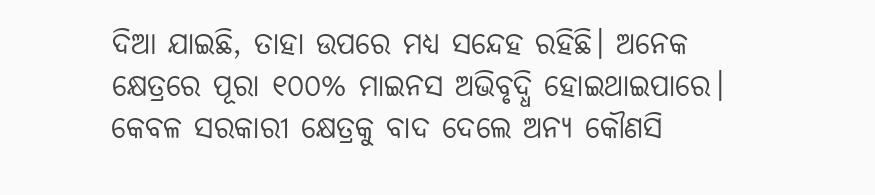ଦିଆ ଯାଇଛି, ତାହା ଉପରେ ମଧ୍ୟ ସନ୍ଦେହ ରହିଛି। ଅନେକ କ୍ଷେତ୍ରରେ ପୂରା ୧୦୦% ମାଇନସ ଅଭିବୃଦ୍ଧି ହୋଇଥାଇପାରେ। କେବଳ ସରକାରୀ କ୍ଷେତ୍ରକୁ ବାଦ ଦେଲେ ଅନ୍ୟ କୌଣସି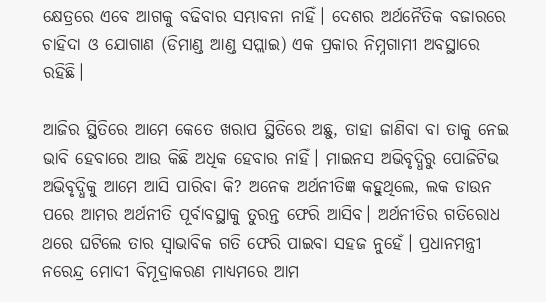କ୍ଷେତ୍ରରେ ଏବେ ଆଗକୁ ବଢିବାର ସମ୍ଭାବନା ନାହିଁ। ଦେଶର ଅର୍ଥନୈତିକ ବଜାରରେ ଚାହିଦା ଓ ଯୋଗାଣ (ଡିମାଣ୍ଡ ଆଣ୍ଡ ସପ୍ଲାଇ) ଏକ ପ୍ରକାର ନିମ୍ନଗାମୀ ଅବସ୍ଥାରେ ରହିଛି।

ଆଜିର ସ୍ଥିତିରେ ଆମେ କେତେ ଖରାପ ସ୍ଥିତିରେ ଅଛୁ, ତାହା ଜାଣିବା ବା ତାକୁ ନେଇ ଭାବି ହେବାରେ ଆଉ କିଛି ଅଧିକ ହେବାର ନାହିଁ। ମାଇନସ ଅଭିବୃଦ୍ଧିରୁ ପୋଜିଟିଭ ଅଭିବୃଦ୍ଧିକୁ ଆମେ ଆସି ପାରିବା କି? ଅନେକ ଅର୍ଥନୀତିଜ୍ଞ କହୁଥିଲେ, ଲକ ଡାଉନ ପରେ ଆମର ଅର୍ଥନୀତି ପୂର୍ବାବସ୍ଥାକୁ ତୁରନ୍ତ ଫେରି ଆସିବ। ଅର୍ଥନୀତିର ଗତିରୋଧ ଥରେ ଘଟିଲେ ତାର ସ୍ଵାଭାବିକ ଗତି ଫେରି ପାଇବା ସହଜ ନୁହେଁ। ପ୍ରଧାନମନ୍ତ୍ରୀ ନରେନ୍ଦ୍ର ମୋଦୀ ବିମୂଦ୍ରାକରଣ ମାଧ୍ୟମରେ ଆମ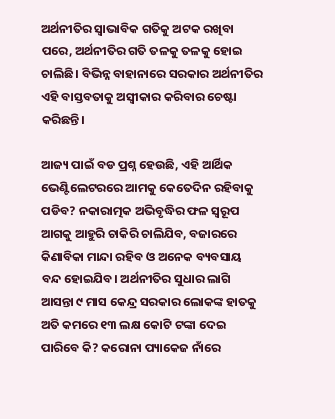ଅର୍ଥନୀତିର ସ୍ଵାଭାବିକ ଗତିକୁ ଅଟକ ରଖିବା ପରେ, ଅର୍ଥନୀତିର ଗତି ତଳକୁ ତଳକୁ ହୋଇ ଚାଲିଛି। ବିଭିନ୍ନ ବାହାନାରେ ସରକାର ଅର୍ଥନୀତିର ଏହି ବାସ୍ତବତାକୁ ଅସ୍ଵୀକାର କରିବାର ଚେଷ୍ଟା କରିଛନ୍ତି।

ଆଜ୍ୟ ପାଇଁ ବଡ ପ୍ରଶ୍ନ ହେଉଛି, ଏହି ଆର୍ଥିକ ଭେଣ୍ଟିଲେଟରରେ ଆମକୁ କେତେଦିନ ରହିବାକୁ ପଡିବ? ନକାରାତ୍ମକ ଅଭିବୃଦ୍ଧିର ଫଳ ସ୍ଵରୂପ ଆଗକୁ ଆହୁରି ଚାକିରି ଚାଲିଯିବ, ବଜାରରେ କିଣାବିକା ମାନ୍ଦା ରହିବ ଓ ଅନେକ ବ୍ୟବସାୟ ବନ୍ଦ ହୋଇଯିବ। ଅର୍ଥନୀତିର ସୁଧାର ଲାଗି ଆସନ୍ତା ୯ ମାସ କେନ୍ଦ୍ର ସରକାର ଲୋକଙ୍କ ହାତକୁ ଅତି କମରେ ୧୩ ଲକ୍ଷ କୋଟି ଟଙ୍କା ଦେଇ ପାରିବେ କି? କରୋନା ପ୍ୟାକେଜ ନାଁରେ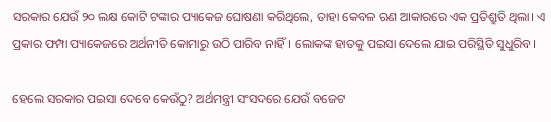ସରକାର ଯେଉଁ ୨୦ ଲକ୍ଷ କୋଟି ଟଙ୍କାର ପ୍ୟାକେଜ ଘୋଷଣା କରିଥିଲେ, ତାହା କେବଳ ଋଣ ଆକାରରେ ଏକ ପ୍ରତିଶ୍ରୁତି ଥିଲା। ଏ ପ୍ରକାର ଫମ୍ପା ପ୍ୟାକେଜରେ ଅର୍ଥନୀତି କୋମାରୁ ଉଠି ପାରିବ ନାହିଁ। ଲୋକଙ୍କ ହାତକୁ ପଇସା ଦେଲେ ଯାଇ ପରିସ୍ଥିତି ସୁଧୁରିବ।

ହେଲେ ସରକାର ପଇସା ଦେବେ କେଉଁଠୁ? ଅର୍ଥମନ୍ତ୍ରୀ ସଂସଦରେ ଯେଉଁ ବଜେଟ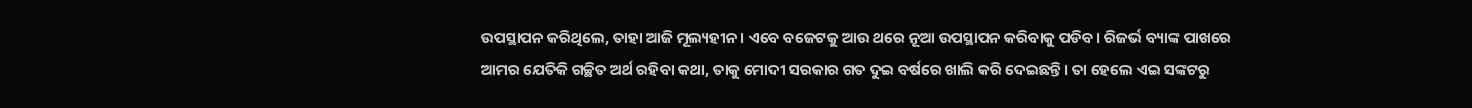ଉପସ୍ଥାପନ କରିଥିଲେ, ତାହା ଆଜି ମୂଲ୍ୟହୀନ। ଏବେ ବଜେଟକୁ ଆଉ ଥରେ ନୂଆ ଉପସ୍ଥାପନ କରିବାକୁ ପଡିବ। ରିଜର୍ଭ ବ୍ୟାଙ୍କ ପାଖରେ ଆମର ଯେତିକି ଗଚ୍ଛିତ ଅର୍ଥ ରହିବା କଥା, ତାକୁ ମୋଦୀ ସରକାର ଗତ ଦୁଇ ବର୍ଷରେ ଖାଲି କରି ଦେଇଛନ୍ତି। ତା ହେଲେ ଏଇ ସଙ୍କଟରୁ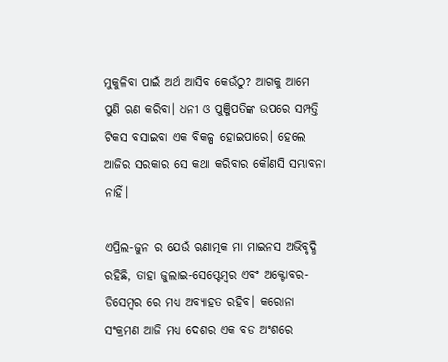ମୁକୁଳିବା ପାଇଁ ଅର୍ଥ ଆସିବ କେଉଁଠୁ? ଆଗକୁ ଆମେ ପୁଣି ଋଣ କରିବା। ଧନୀ ଓ ପୁଞ୍ଜିପତିଙ୍କ ଉପରେ ସମ୍ପତ୍ତି ଟିକସ ବସାଇବା ଏକ ବିକଳ୍ପ ହୋଇପାରେ। ହେଲେ ଆଜିର ସରକାର ସେ କଥା କରିବାର କୌଣସି ସମ୍ଭାବନା ନାହିଁ।

ଏପ୍ରିଲ-ଜୁନ ର ଯେଉଁ ଋଣାତ୍ମକ ମା ମାଇନସ ଅଭିବୃଦ୍ଧି ରହିଛି, ତାହା ଜୁଲାଇ-ସେପ୍ଟେମ୍ବର ଏବଂ ଅକ୍ଟୋବର-ଡିସେମ୍ବର ରେ ମଧ୍ୟ ଅବ୍ୟାହତ ରହିବ। କରୋନା ସଂକ୍ରମଣ ଆଜି ମଧ୍ୟ ଦେଶର ଏକ ବଡ ଅଂଶରେ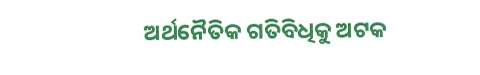ଅର୍ଥନୈତିକ ଗତିବିଧିକୁ ଅଟକ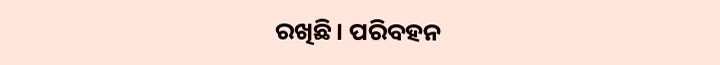ରଖିଛି। ପରିବହନ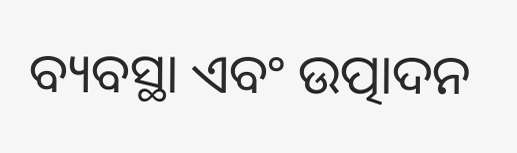ବ୍ୟବସ୍ଥା ଏବଂ ଉତ୍ପାଦନ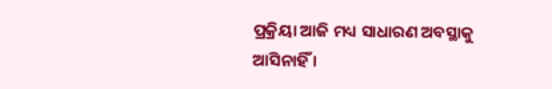ପ୍ରକ୍ରିୟା ଆଜି ମଧ୍ୟ ସାଧାରଣ ଅବସ୍ଥାକୁ ଆସିନାହିଁ ।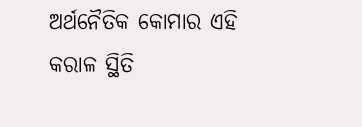ଅର୍ଥନୈତିକ କୋମାର ଏହି କରାଳ ସ୍ଥିତି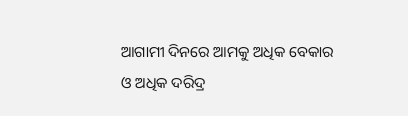ଆଗାମୀ ଦିନରେ ଆମକୁ ଅଧିକ ବେକାର ଓ ଅଧିକ ଦରିଦ୍ର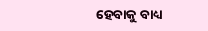ହେବାକୁ ବାଧ୍ୟ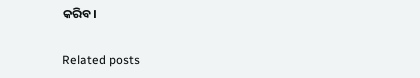କରିବ।

Related posts